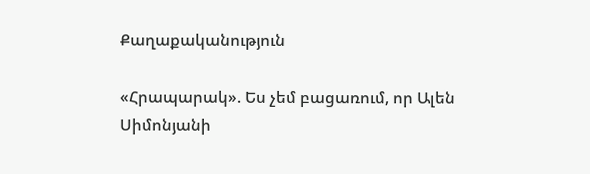Քաղաքականություն

«Հրապարակ». Ես չեմ բացառում, որ Ալեն Սիմոնյանի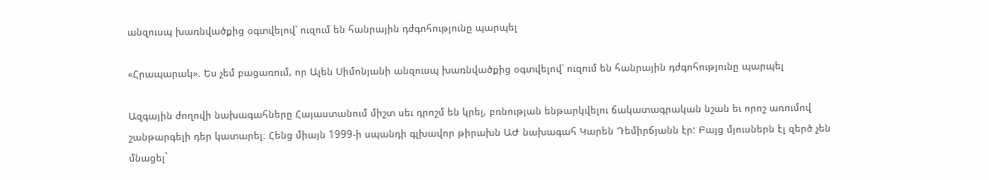անզուսպ խառնվածքից օգտվելով՝ ուզում են հանրային դժգոհությունը պարպել

«Հրապարակ». Ես չեմ բացառում, որ Ալեն Սիմոնյանի անզուսպ խառնվածքից օգտվելով՝ ուզում են հանրային դժգոհությունը պարպել

Ազգային ժողովի նախագահները Հայաստանում միշտ սեւ դրոշմ են կրել, բռնության ենթարկվելու ճակատագրական նշան եւ որոշ առումով շանթարգելի դեր կատարել։ Հենց միայն 1999-ի սպանդի գլխավոր թիրախն ԱԺ նախագահ Կարեն Դեմիրճյանն էր: Բայց մյուսներն էլ զերծ չեն մնացել`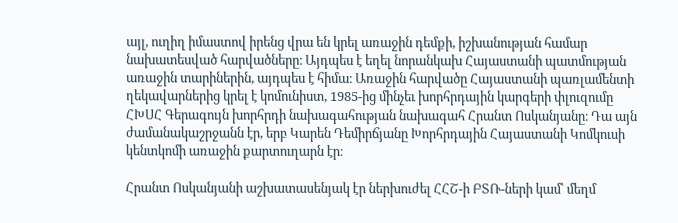այլ, ուղիղ իմաստով իրենց վրա են կրել առաջին դեմքի, իշխանության համար նախատեսված հարվածները։ Այդպես է եղել նորանկախ Հայաստանի պատմության առաջին տարիներին, այդպես է հիմա։ Առաջին հարվածը Հայաստանի պառլամենտի ղեկավարներից կրել է կոմունիստ, 1985-ից մինչեւ խորհրդային կարգերի փլուզումը ՀԽՍՀ Գերագույն խորհրդի նախագահության նախագահ Հրանտ Ոսկանյանը։ Դա այն ժամանակաշրջանն էր, երբ Կարեն Դեմիրճյանը Խորհրդային Հայաստանի Կոմկուսի կենտկոմի առաջին քարտուղարն էր։

Հրանտ Ոսկանյանի աշխատասենյակ էր ներխուժել ՀՀՇ-ի ԲՏՌ-ների կամ՝ մեղմ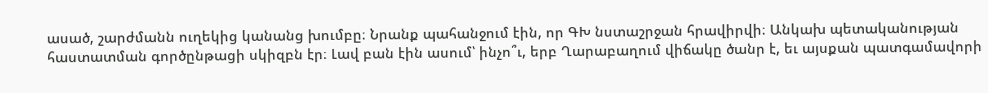ասած, շարժմանն ուղեկից կանանց խումբը։ Նրանք պահանջում էին, որ ԳԽ նստաշրջան հրավիրվի։ Անկախ պետականության հաստատման գործընթացի սկիզբն էր։ Լավ բան էին ասում՝ ինչո՞ւ, երբ Ղարաբաղում վիճակը ծանր է, եւ այսքան պատգամավորի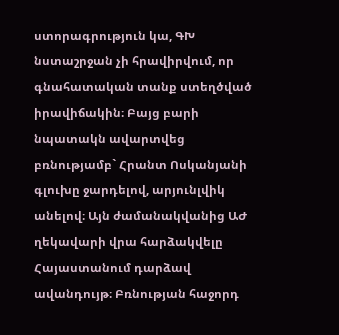ստորագրություն կա, ԳԽ նստաշրջան չի հրավիրվում, որ գնահատական տանք ստեղծված իրավիճակին։ Բայց բարի նպատակն ավարտվեց բռնությամբ` Հրանտ Ոսկանյանի գլուխը ջարդելով, արյունլվիկ անելով։ Այն ժամանակվանից ԱԺ ղեկավարի վրա հարձակվելը Հայաստանում դարձավ ավանդույթ։ Բռնության հաջորդ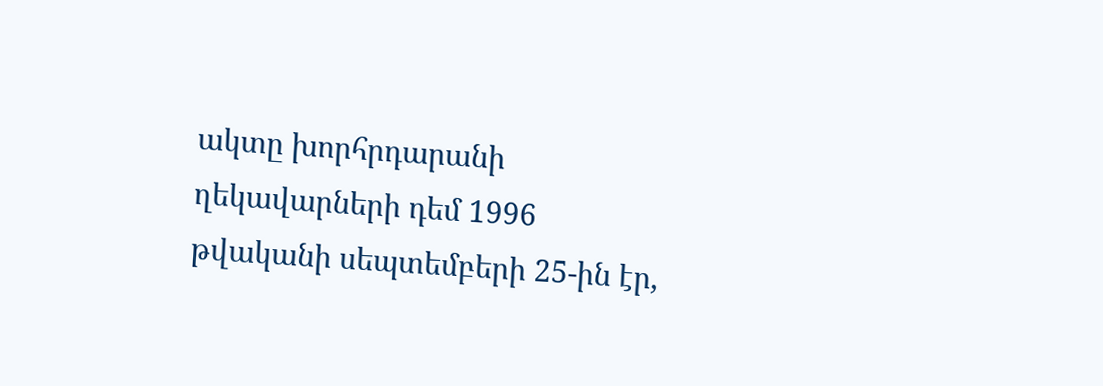ակտը խորհրդարանի ղեկավարների դեմ 1996 թվականի սեպտեմբերի 25-ին էր,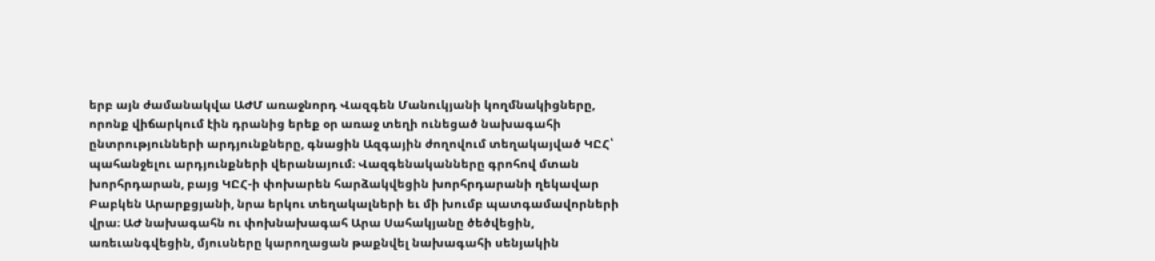երբ այն ժամանակվա ԱԺՄ առաջնորդ Վազգեն Մանուկյանի կողմնակիցները, որոնք վիճարկում էին դրանից երեք օր առաջ տեղի ունեցած նախագահի ընտրությունների արդյունքները, գնացին Ազգային ժողովում տեղակայված ԿԸՀ՝ պահանջելու արդյունքների վերանայում։ Վազգենականները գրոհով մտան խորհրդարան, բայց ԿԸՀ-ի փոխարեն հարձակվեցին խորհրդարանի ղեկավար Բաբկեն Արարքցյանի, նրա երկու տեղակալների եւ մի խումբ պատգամավորների վրա։ ԱԺ նախագահն ու փոխնախագահ Արա Սահակյանը ծեծվեցին, առեւանգվեցին, մյուսները կարողացան թաքնվել նախագահի սենյակին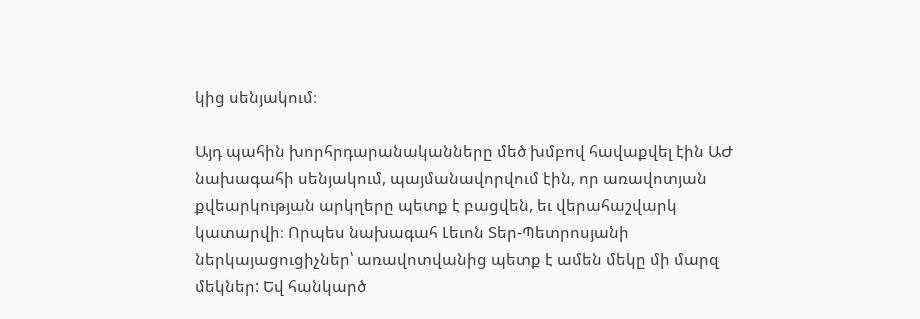կից սենյակում։

Այդ պահին խորհրդարանականները մեծ խմբով հավաքվել էին ԱԺ նախագահի սենյակում, պայմանավորվում էին, որ առավոտյան քվեարկության արկղերը պետք է բացվեն, եւ վերահաշվարկ կատարվի։ Որպես նախագահ Լեւոն Տեր-Պետրոսյանի ներկայացուցիչներ՝ առավոտվանից պետք է ամեն մեկը մի մարզ մեկներ: Եվ հանկարծ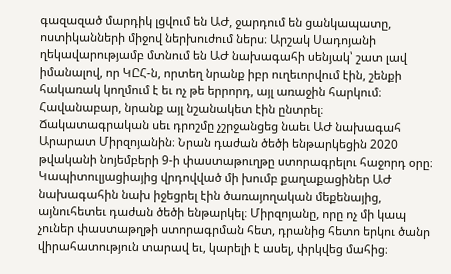գազազած մարդիկ լցվում են ԱԺ, ջարդում են ցանկապատը, ոստիկանների միջով ներխուժում ներս։ Արշակ Սադոյանի ղեկավարությամբ մտնում են ԱԺ նախագահի սենյակ՝ շատ լավ իմանալով, որ ԿԸՀ-ն, որտեղ նրանք իբր ուղեւորվում էին, շենքի հակառակ կողմում է եւ ոչ թե երրորդ, այլ առաջին հարկում։ Հավանաբար, նրանք այլ նշանակետ էին ընտրել։
Ճակատագրական սեւ դրոշմը չշրջանցեց նաեւ ԱԺ նախագահ Արարատ Միրզոյանին։ Նրան դաժան ծեծի ենթարկեցին 2020 թվականի նոյեմբերի 9-ի փաստաթուղթը ստորագրելու հաջորդ օրը։ Կապիտուլյացիայից վրդովված մի խումբ քաղաքացիներ ԱԺ նախագահին նախ իջեցրել էին ծառայողական մեքենայից, այնուհետեւ դաժան ծեծի ենթարկել։ Միրզոյանը, որը ոչ մի կապ չուներ փաստաթղթի ստորագրման հետ, դրանից հետո երկու ծանր վիրահատություն տարավ եւ, կարելի է ասել, փրկվեց մահից։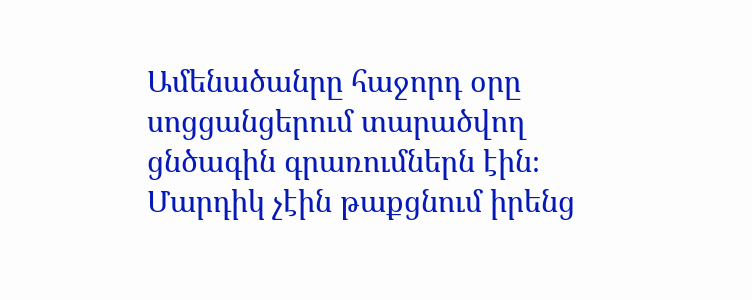Ամենածանրը հաջորդ օրը սոցցանցերում տարածվող ցնծագին գրառումներն էին։ Մարդիկ չէին թաքցնում իրենց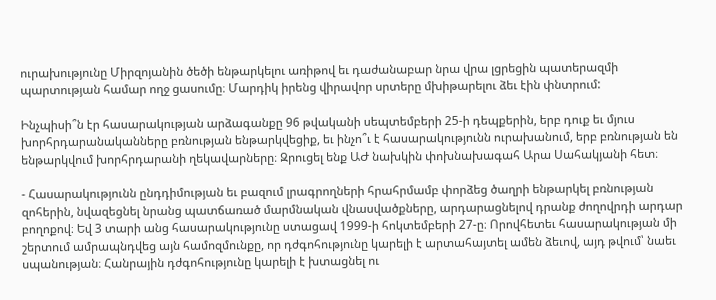ուրախությունը Միրզոյանին ծեծի ենթարկելու առիթով եւ դաժանաբար նրա վրա լցրեցին պատերազմի պարտության համար ողջ ցասումը։ Մարդիկ իրենց վիրավոր սրտերը մխիթարելու ձեւ էին փնտրում:

Ինչպիսի՞ն էր հասարակության արձագանքը 96 թվականի սեպտեմբերի 25-ի դեպքերին, երբ դուք եւ մյուս խորհրդարանականները բռնության ենթարկվեցիք, եւ ինչո՞ւ է հասարակությունն ուրախանում, երբ բռնության են ենթարկվում խորհրդարանի ղեկավարները։ Զրուցել ենք ԱԺ նախկին փոխնախագահ Արա Սահակյանի հետ։

- Հասարակությունն ընդդիմության եւ բազում լրագրողների հրահրմամբ փորձեց ծաղրի ենթարկել բռնության զոհերին, նվազեցնել նրանց պատճառած մարմնական վնասվածքները, արդարացնելով դրանք ժողովրդի արդար բողոքով։ Եվ 3 տարի անց հասարակությունը ստացավ 1999-ի հոկտեմբերի 27-ը։ Որովհետեւ հասարակության մի շերտում ամրապնդվեց այն համոզմունքը, որ դժգոհությունը կարելի է արտահայտել ամեն ձեւով, այդ թվում՝ նաեւ սպանության։ Հանրային դժգոհությունը կարելի է խտացնել ու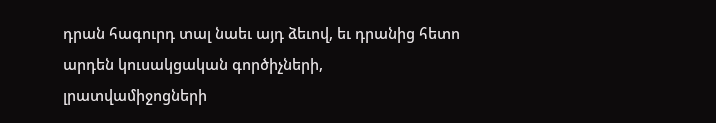դրան հագուրդ տալ նաեւ այդ ձեւով, եւ դրանից հետո արդեն կուսակցական գործիչների, լրատվամիջոցների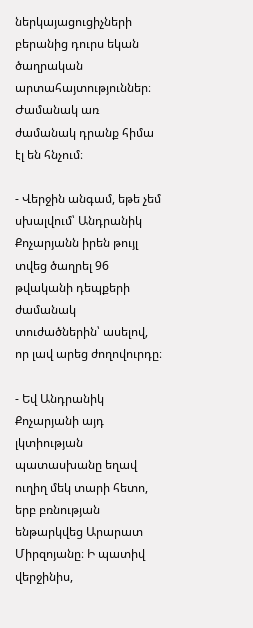ներկայացուցիչների բերանից դուրս եկան ծաղրական արտահայտություններ։ Ժամանակ առ ժամանակ դրանք հիմա էլ են հնչում։

- Վերջին անգամ, եթե չեմ սխալվում՝ Անդրանիկ Քոչարյանն իրեն թույլ տվեց ծաղրել 96 թվականի դեպքերի ժամանակ տուժածներին՝ ասելով, որ լավ արեց ժողովուրդը։

- Եվ Անդրանիկ Քոչարյանի այդ լկտիության պատասխանը եղավ ուղիղ մեկ տարի հետո, երբ բռնության ենթարկվեց Արարատ Միրզոյանը։ Ի պատիվ վերջինիս,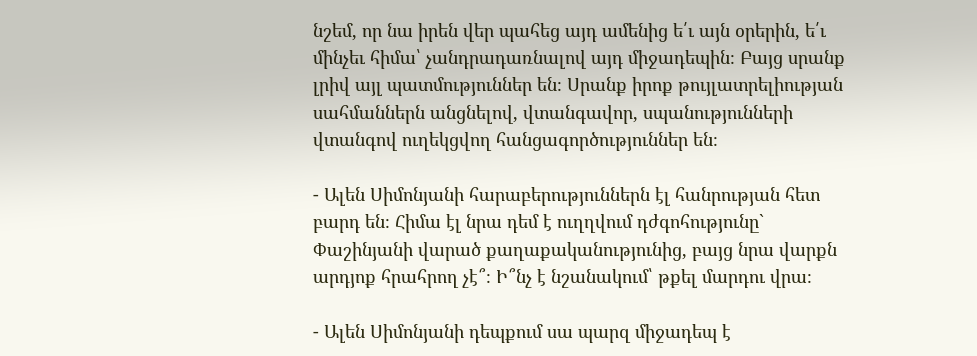նշեմ, որ նա իրեն վեր պահեց այդ ամենից ե՛ւ այն օրերին, ե՛ւ մինչեւ հիմա՝ չանդրադառնալով այդ միջադեպին։ Բայց սրանք լրիվ այլ պատմություններ են։ Սրանք իրոք թույլատրելիության սահմաններն անցնելով, վտանգավոր, սպանությունների վտանգով ուղեկցվող հանցագործություններ են։

- Ալեն Սիմոնյանի հարաբերություններն էլ հանրության հետ բարդ են։ Հիմա էլ նրա դեմ է ուղղվում դժգոհությունը` Փաշինյանի վարած քաղաքականությունից, բայց նրա վարքն արդյոք հրահրող չէ՞։ Ի՞նչ է նշանակում՝ թքել մարդու վրա։

- Ալեն Սիմոնյանի դեպքում սա պարզ միջադեպ է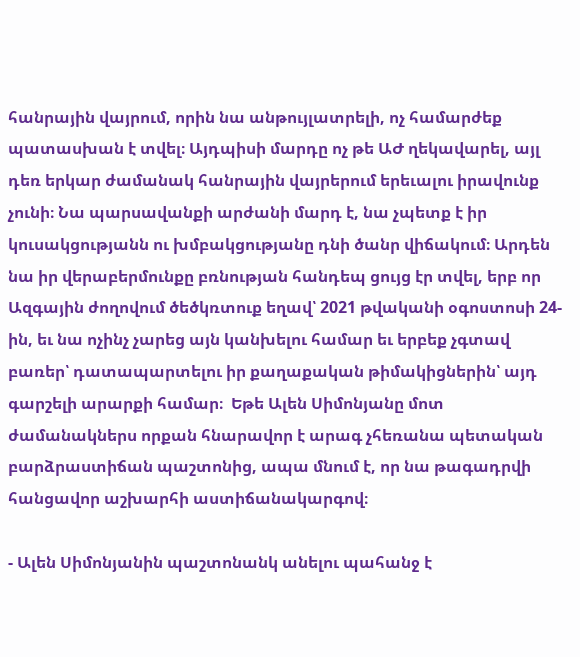հանրային վայրում, որին նա անթույլատրելի, ոչ համարժեք պատասխան է տվել։ Այդպիսի մարդը ոչ թե ԱԺ ղեկավարել, այլ դեռ երկար ժամանակ հանրային վայրերում երեւալու իրավունք չունի։ Նա պարսավանքի արժանի մարդ է, նա չպետք է իր կուսակցությանն ու խմբակցությանը դնի ծանր վիճակում։ Արդեն նա իր վերաբերմունքը բռնության հանդեպ ցույց էր տվել, երբ որ Ազգային ժողովում ծեծկռտուք եղավ՝ 2021 թվականի օգոստոսի 24-ին, եւ նա ոչինչ չարեց այն կանխելու համար եւ երբեք չգտավ բառեր՝ դատապարտելու իր քաղաքական թիմակիցներին՝ այդ գարշելի արարքի համար։  Եթե Ալեն Սիմոնյանը մոտ ժամանակներս որքան հնարավոր է արագ չհեռանա պետական բարձրաստիճան պաշտոնից, ապա մնում է, որ նա թագադրվի հանցավոր աշխարհի աստիճանակարգով։

- Ալեն Սիմոնյանին պաշտոնանկ անելու պահանջ է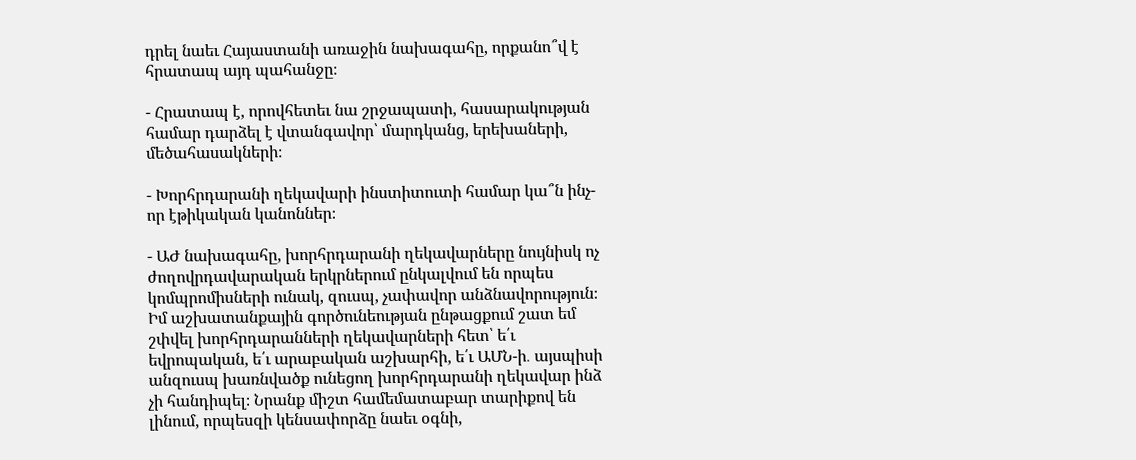դրել նաեւ Հայաստանի առաջին նախագահը, որքանո՞վ է հրատապ այդ պահանջը։

- Հրատապ է, որովհետեւ նա շրջապատի, հասարակության համար դարձել է վտանգավոր՝ մարդկանց, երեխաների, մեծահասակների։

- Խորհրդարանի ղեկավարի ինստիտուտի համար կա՞ն ինչ-որ էթիկական կանոններ։

- ԱԺ նախագահը, խորհրդարանի ղեկավարները նույնիսկ ոչ ժողովրդավարական երկրներում ընկալվում են որպես կոմպրոմիսների ունակ, զուսպ, չափավոր անձնավորություն։ Իմ աշխատանքային գործունեության ընթացքում շատ եմ շփվել խորհրդարանների ղեկավարների հետ՝ ե՛ւ եվրոպական, ե՛ւ արաբական աշխարհի, ե՛ւ ԱՄՆ-ի․ այսպիսի անզուսպ խառնվածք ունեցող խորհրդարանի ղեկավար ինձ չի հանդիպել։ Նրանք միշտ համեմատաբար տարիքով են լինում, որպեսզի կենսափորձը նաեւ օգնի,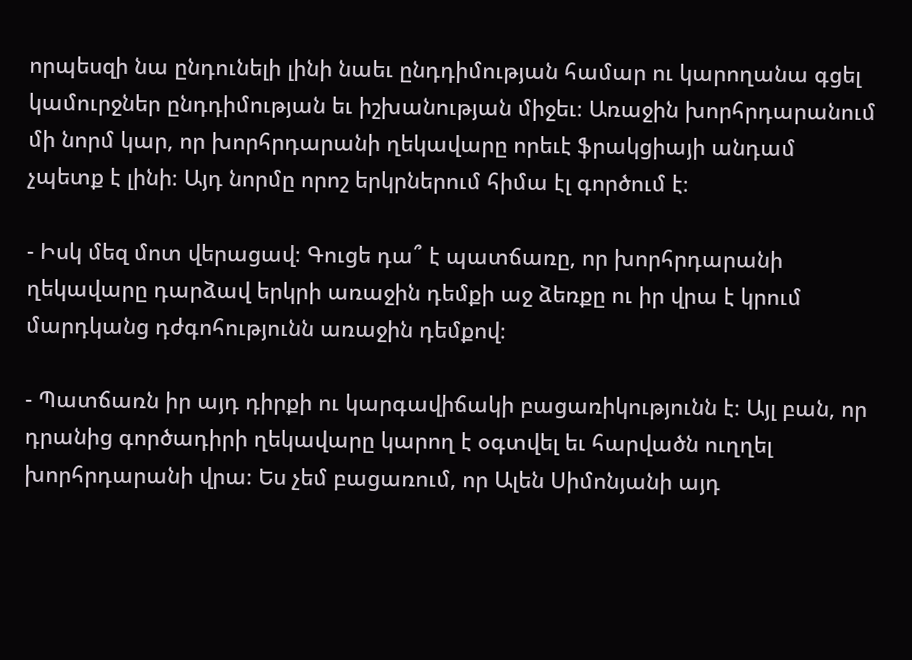որպեսզի նա ընդունելի լինի նաեւ ընդդիմության համար ու կարողանա գցել կամուրջներ ընդդիմության եւ իշխանության միջեւ։ Առաջին խորհրդարանում մի նորմ կար, որ խորհրդարանի ղեկավարը որեւէ ֆրակցիայի անդամ չպետք է լինի։ Այդ նորմը որոշ երկրներում հիմա էլ գործում է։

- Իսկ մեզ մոտ վերացավ։ Գուցե դա՞ է պատճառը, որ խորհրդարանի ղեկավարը դարձավ երկրի առաջին դեմքի աջ ձեռքը ու իր վրա է կրում մարդկանց դժգոհությունն առաջին դեմքով։

- Պատճառն իր այդ դիրքի ու կարգավիճակի բացառիկությունն է։ Այլ բան, որ դրանից գործադիրի ղեկավարը կարող է օգտվել եւ հարվածն ուղղել խորհրդարանի վրա։ Ես չեմ բացառում, որ Ալեն Սիմոնյանի այդ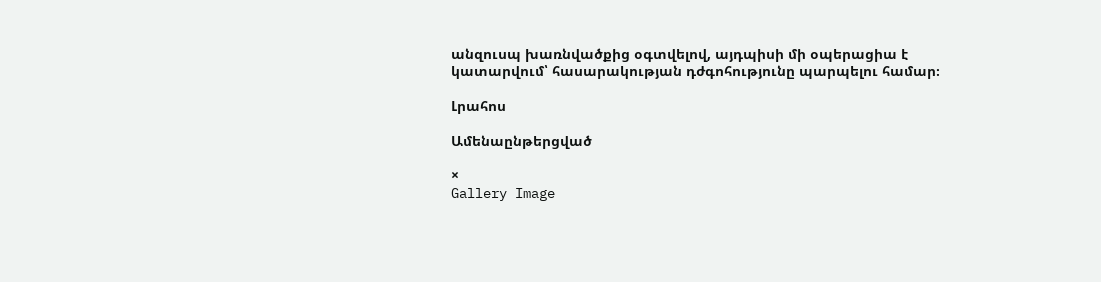անզուսպ խառնվածքից օգտվելով, այդպիսի մի օպերացիա է կատարվում՝ հասարակության դժգոհությունը պարպելու համար։

Լրահոս

Ամենաընթերցված

×
Gallery Image